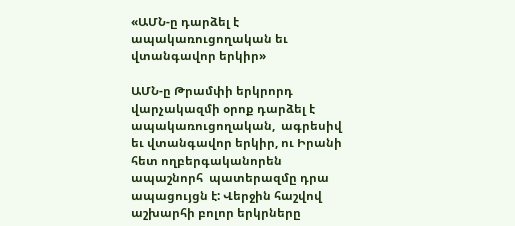«ԱՄՆ-ը դարձել է ապակառուցողական եւ վտանգավոր երկիր»

ԱՄՆ-ը Թրամփի երկրորդ վարչակազմի օրոք դարձել է ապակառուցողական,  ագրեսիվ եւ վտանգավոր երկիր, ու Իրանի հետ ողբերգականորեն ապաշնորհ  պատերազմը դրա ապացույցն է: Վերջին հաշվով աշխարհի բոլոր երկրները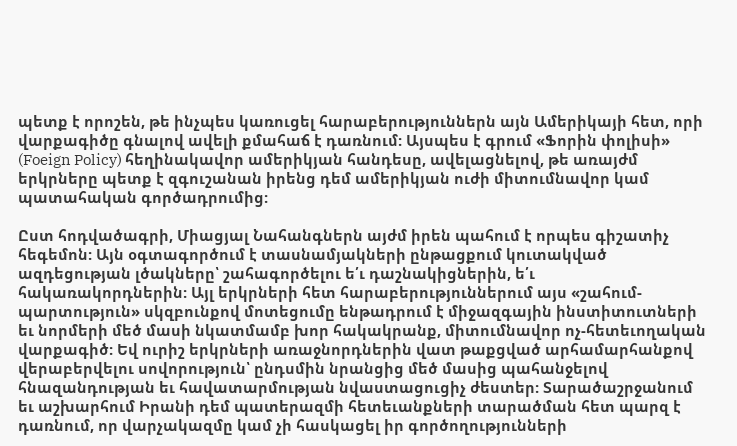պետք է որոշեն, թե ինչպես կառուցել հարաբերություններն այն Ամերիկայի հետ, որի վարքագիծը գնալով ավելի քմահաճ է դառնում: Այսպես է գրում «Ֆորին փոլիսի» (Foeign Policy) հեղինակավոր ամերիկյան հանդեսը, ավելացնելով, թե առայժմ երկրները պետք է զգուշանան իրենց դեմ ամերիկյան ուժի միտումնավոր կամ պատահական գործադրումից:

Ըստ հոդվածագրի, Միացյալ Նահանգներն այժմ իրեն պահում է որպես գիշատիչ հեգեմոն: Այն օգտագործում է տասնամյակների ընթացքում կուտակված ազդեցության լծակները՝ շահագործելու ե՛ւ դաշնակիցներին, ե՛ւ հակառակորդներին: Այլ երկրների հետ հարաբերություններում այս «շահում-պարտություն» սկզբունքով մոտեցումը ենթադրում է միջազգային ինստիտուտների եւ նորմերի մեծ մասի նկատմամբ խոր հակակրանք, միտումնավոր ոչ-հետեւողական վարքագիծ: Եվ ուրիշ երկրների առաջնորդներին վատ թաքցված արհամարհանքով վերաբերվելու սովորություն՝ ընդսմին նրանցից մեծ մասից պահանջելով հնազանդության եւ հավատարմության նվաստացուցիչ ժեստեր: Տարածաշրջանում եւ աշխարհում Իրանի դեմ պատերազմի հետեւանքների տարածման հետ պարզ է դառնում, որ վարչակազմը կամ չի հասկացել իր գործողությունների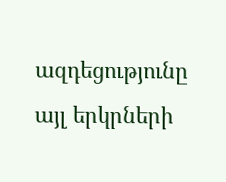ազդեցությունը այլ երկրների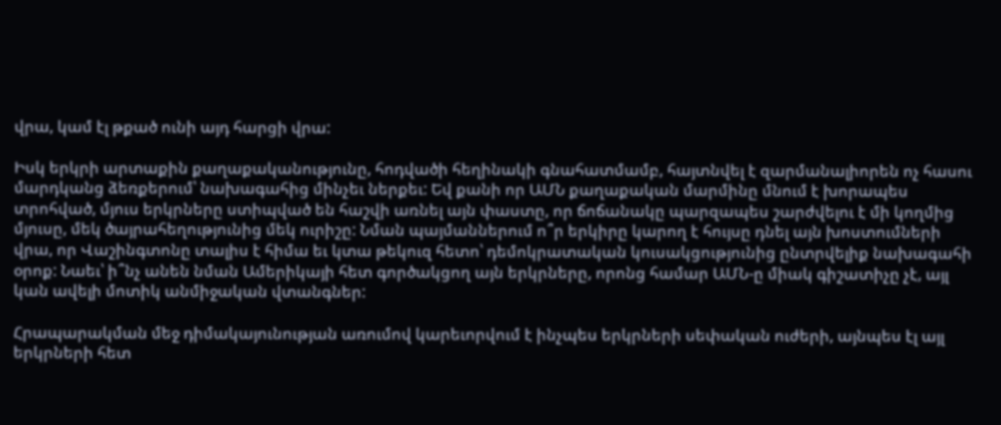վրա, կամ էլ թքած ունի այդ հարցի վրա:

Իսկ երկրի արտաքին քաղաքականությունը, հոդվածի հեղինակի գնահատմամբ, հայտնվել է զարմանալիորեն ոչ հասու մարդկանց ձեռքերում՝ նախագահից մինչեւ ներքեւ: Եվ քանի որ ԱՄՆ քաղաքական մարմինը մնում է խորապես տրոհված, մյուս երկրները ստիպված են հաշվի առնել այն փաստը, որ ճոճանակը պարզապես շարժվելու է մի կողմից մյուսը, մեկ ծայրահեղությունից մեկ ուրիշը: Նման պայմաններում ո՞ր երկիրը կարող է հույսը դնել այն խոստումների վրա, որ Վաշինգտոնը տալիս է հիմա եւ կտա թեկուզ հետո՝ դեմոկրատական կուսակցությունից ընտրվելիք նախագահի օրոք: Նաեւ՝ ի՞նչ անեն նման Ամերիկայի հետ գործակցող այն երկրները, որոնց համար ԱՄՆ-ը միակ գիշատիչը չէ, այլ կան ավելի մոտիկ անմիջական վտանգներ:

Հրապարակման մեջ դիմակայունության առումով կարեւորվում է ինչպես երկրների սեփական ուժերի, այնպես էլ այլ երկրների հետ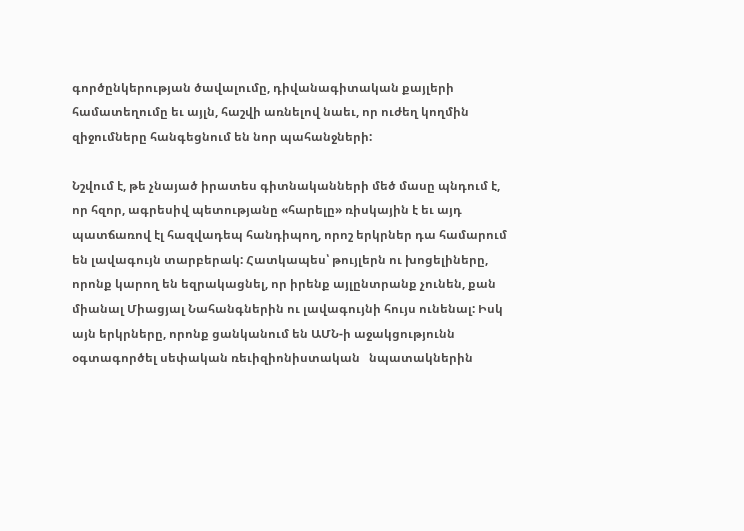գործընկերության ծավալումը, դիվանագիտական քայլերի համատեղումը եւ այլն, հաշվի առնելով նաեւ, որ ուժեղ կողմին զիջումները հանգեցնում են նոր պահանջների:

Նշվում է, թե չնայած իրատես գիտնականների մեծ մասը պնդում է, որ հզոր, ագրեսիվ պետությանը «հարելը» ռիսկային է եւ այդ պատճառով էլ հազվադեպ հանդիպող, որոշ երկրներ դա համարում են լավագույն տարբերակ: Հատկապես՝ թույլերն ու խոցելիները, որոնք կարող են եզրակացնել, որ իրենք այլընտրանք չունեն, քան միանալ Միացյալ Նահանգներին ու լավագույնի հույս ունենալ: Իսկ այն երկրները, որոնք ցանկանում են ԱՄՆ-ի աջակցությունն օգտագործել սեփական ռեւիզիոնիստական   նպատակներին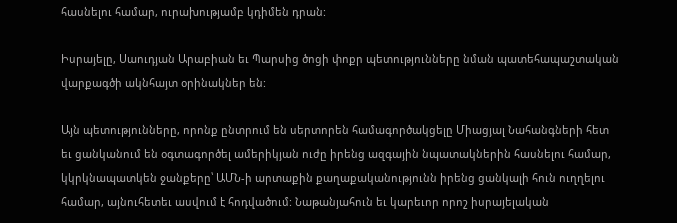հասնելու համար, ուրախությամբ կդիմեն դրան:

Իսրայելը, Սաուդյան Արաբիան եւ Պարսից ծոցի փոքր պետությունները նման պատեհապաշտական   վարքագծի ակնհայտ օրինակներ են:

Այն պետությունները, որոնք ընտրում են սերտորեն համագործակցելը Միացյալ Նահանգների հետ եւ ցանկանում են օգտագործել ամերիկյան ուժը իրենց ազգային նպատակներին հասնելու համար, կկրկնապատկեն ջանքերը՝ ԱՄՆ-ի արտաքին քաղաքականությունն իրենց ցանկալի հուն ուղղելու համար, այնուհետեւ ասվում է հոդվածում: Նաթանյահուն եւ կարեւոր որոշ իսրայելական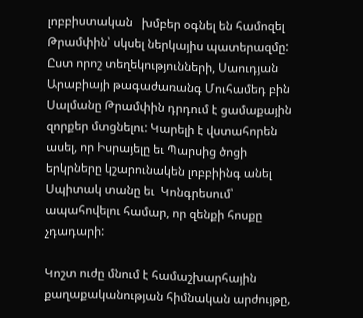լոբբիստական   խմբեր օգնել են համոզել Թրամփին՝ սկսել ներկայիս պատերազմը: Ըստ որոշ տեղեկությունների, Սաուդյան Արաբիայի թագաժառանգ Մուհամեդ բին Սալմանը Թրամփին դրդում է ցամաքային զորքեր մտցնելու: Կարելի է վստահորեն ասել, որ Իսրայելը եւ Պարսից ծոցի երկրները կշարունակեն լոբբիինգ անել Սպիտակ տանը եւ  Կոնգրեսում՝ ապահովելու համար, որ զենքի հոսքը չդադարի:

Կոշտ ուժը մնում է համաշխարհային քաղաքականության հիմնական արժույթը,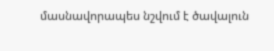մասնավորապես նշվում է ծավալուն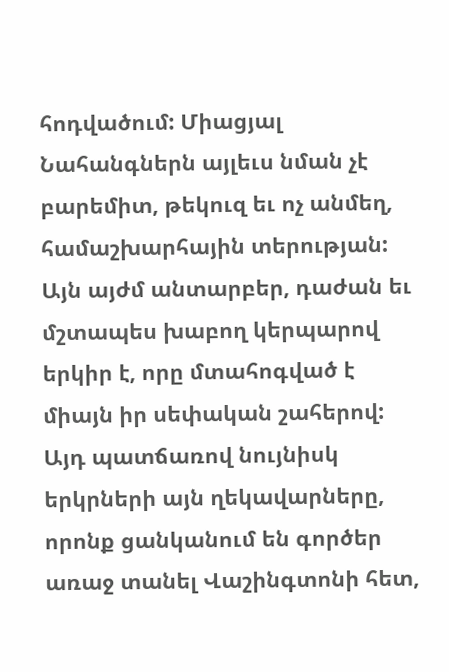հոդվածում: Միացյալ Նահանգներն այլեւս նման չէ բարեմիտ, թեկուզ եւ ոչ անմեղ, համաշխարհային տերության: Այն այժմ անտարբեր, դաժան եւ մշտապես խաբող կերպարով երկիր է, որը մտահոգված է միայն իր սեփական շահերով: Այդ պատճառով նույնիսկ երկրների այն ղեկավարները, որոնք ցանկանում են գործեր առաջ տանել Վաշինգտոնի հետ,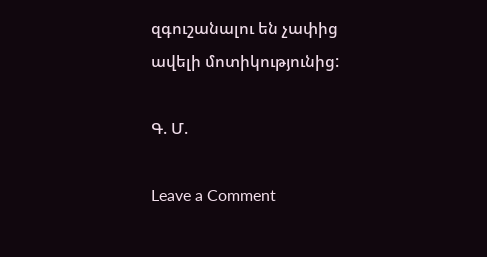զգուշանալու են չափից ավելի մոտիկությունից:

Գ. Մ.

Leave a Comment